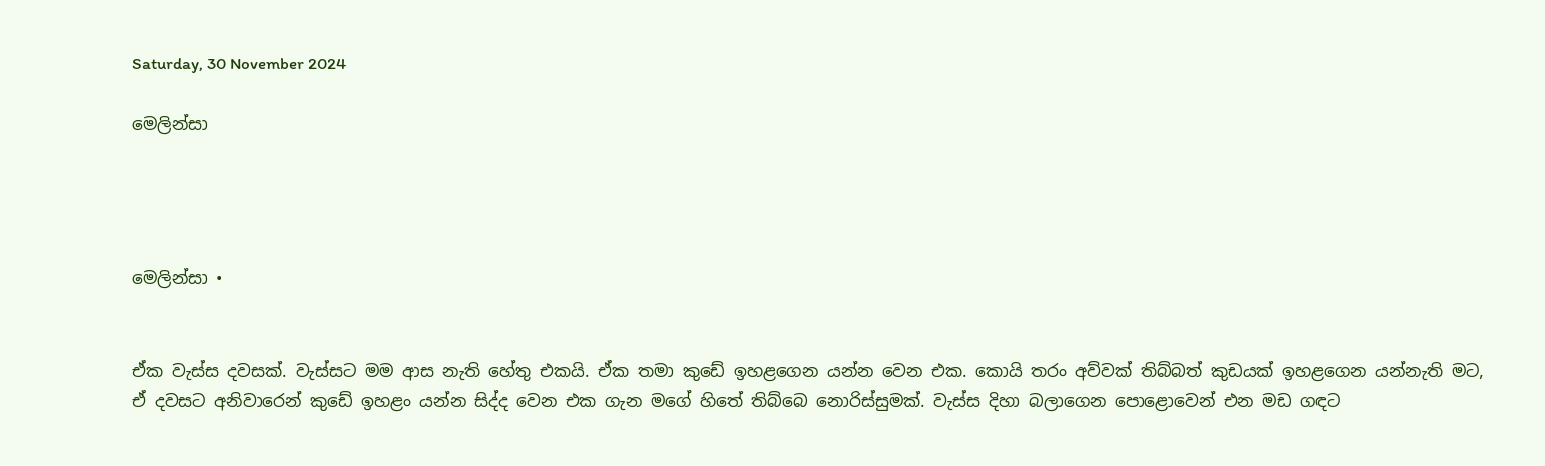Saturday, 30 November 2024

මෙලින්සා




මෙලින්සා •


ඒක වැස්ස දවසක්. වැස්සට මම ආස නැති හේතු එකයි. ඒක තමා කුඩේ ඉහළගෙන යන්න වෙන එක. කොයි තරං අව්වක් තිබ්බත් කුඩයක් ඉහළගෙන යන්නැති මට, ඒ දවසට අනිවාරෙන් කුඩේ ඉහළං යන්න සිද්ද වෙන එක ගැන මගේ හිතේ තිබ්බෙ නොරිස්සුමක්. වැස්ස දිහා බලාගෙන පොළොවෙන් එන මඩ ගඳට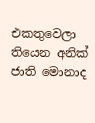එකතුවෙලා තියෙන අනික් ජාති මොනාද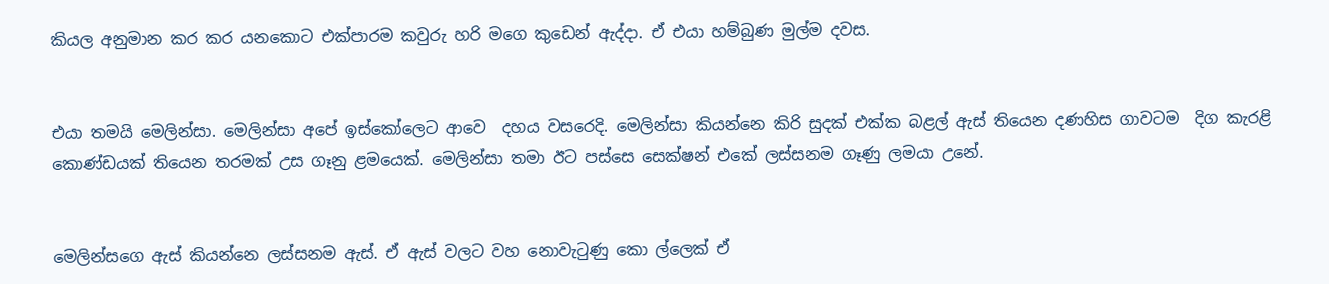කියල අනුමාන කර කර යනකොට එක්පාරම කවුරු හරි මගෙ කුඩෙන් ඇද්දා. ඒ එයා හම්බුණ මුල්ම දවස.


එයා තමයි මෙලින්සා. මෙලින්සා අපේ ඉස්කෝලෙට ආවෙ  දහය වසරෙදි. මෙලින්සා කියන්නෙ කිරි සුදක් එක්ක බළල් ඇස් තියෙන දණහිස ගාවටම  දිග කැරළි කොණ්ඩයක් තියෙන තරමක් උස ගෑනු ළමයෙක්. මෙලින්සා තමා ඊට පස්සෙ සෙක්ෂන් එකේ ලස්සනම ගෑණු ලමයා උනේ.


මෙලින්සගෙ ඇස් කියන්නෙ ලස්සනම ඇස්. ඒ ඇස් වලට වහ නොවැටුණු කො ල්ලෙක් ඒ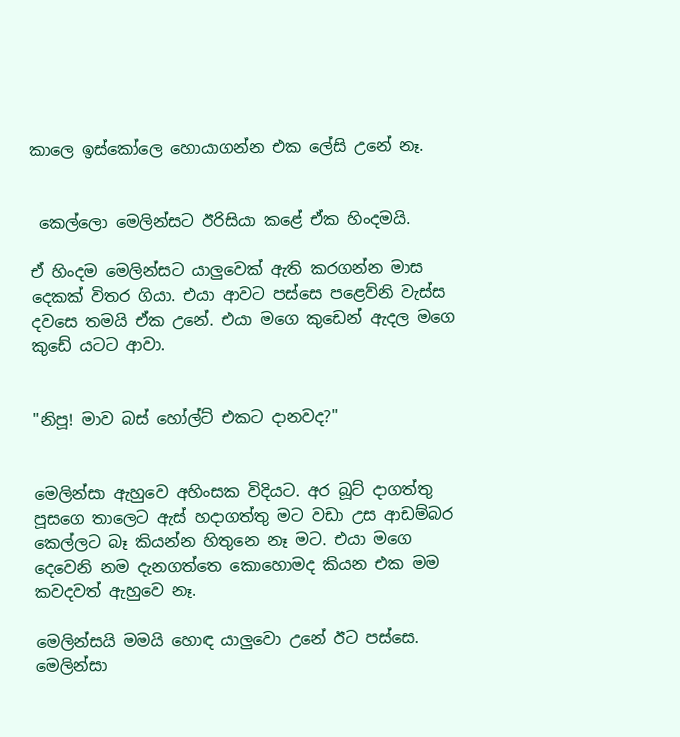කාලෙ ඉස්කෝලෙ හොයාගන්න එක ලේසි උනේ නෑ.


 කෙල්ලො මෙලින්සට ඊරිසියා කළේ ඒක හිංදමයි.

ඒ හිංදම මෙලින්සට යාලුවෙක් ඇති කරගන්න මාස දෙකක් විතර ගියා. එයා ආවට පස්සෙ පළෙව්නි වැස්ස දවසෙ තමයි ඒක උනේ. එයා මගෙ කුඩෙන් ඇදල මගෙ කුඩේ යටට ආවා.


"නිපූ! මාව බස් හෝල්ට් එකට දානවද?"


මෙලින්සා ඇහුවෙ අහිංසක විදියට. අර බූට් දාගත්තු පූසගෙ තාලෙට ඇස් හදාගත්තු මට වඩා උස ආඩම්බර කෙල්ලට බෑ කියන්න හිතුනෙ නෑ මට. එයා මගෙ දෙවෙනි නම දැනගත්තෙ කොහොමද කියන එක මම කවදවත් ඇහුවෙ නෑ.

මෙලින්සයි මමයි හොඳ යාලුවො උනේ ඊට පස්සෙ. මෙලින්සා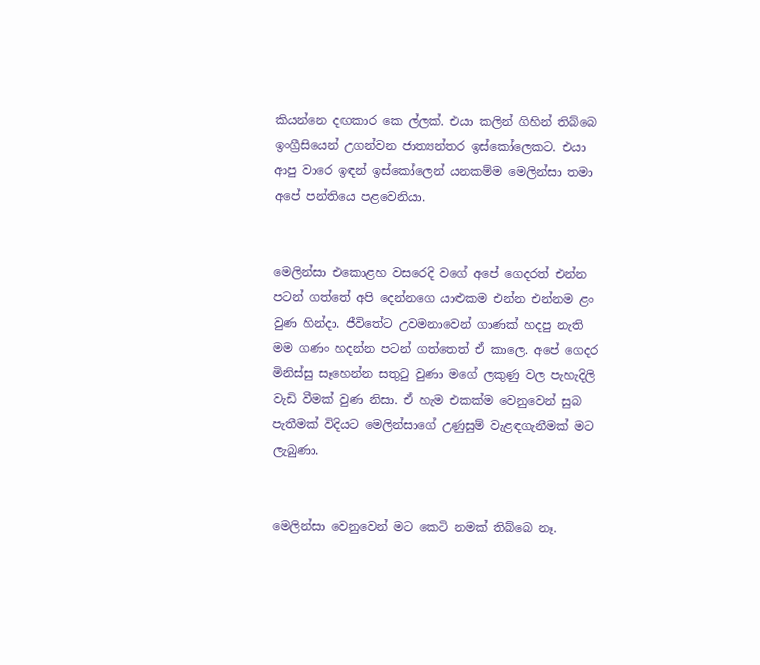කියන්නෙ දඟකාර කෙ ල්ලක්. එයා කලින් ගිහින් තිබ්බෙ ඉංග්‍රීසියෙන් උගන්වන ජාත්‍යන්තර ඉස්කෝලෙකට. එයා ආපු වාරෙ ඉඳන් ඉස්කෝලෙන් යනකම්ම මෙලින්සා තමා අපේ පන්තියෙ පළවෙනියා.


මෙලින්සා එකොළහ වසරෙදි වගේ අපේ ගෙදරත් එන්න පටන් ගත්තේ අපි දෙන්නගෙ යාළුකම එන්න එන්නම ළං වුණ හින්දා. ජීවිතේට උවමනාවෙන් ගාණක් හදපු නැති මම ගණං හදන්න පටන් ගත්තෙත් ඒ කාලෙ. අපේ ගෙදර මිනිස්සු සෑහෙන්න සතුටු වුණා මගේ ලකුණු වල පැහැදිලි වැඩි වීමක් වුණ නිසා. ඒ හැම එකක්ම වෙනුවෙන් සුබ පැතීමක් විදියට මෙලින්සාගේ උණුසුම් වැළඳගැනීමක් මට ලැබුණා.


මෙලින්සා වෙනුවෙන් මට කෙටි නමක් තිබ්බෙ නෑ.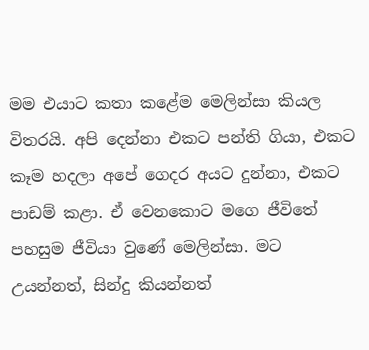මම එයාට කතා කළේම මෙලින්සා කියල විතරයි. අපි දෙන්නා එකට පන්ති ගියා, එකට කෑම හදලා අපේ ගෙදර අයට දුන්නා, එකට පාඩම් කළා. ඒ වෙනකොට මගෙ ජීවිතේ පහසුම ජීවියා වුණේ මෙලින්සා. මට උයන්නත්, සින්දු කියන්නත්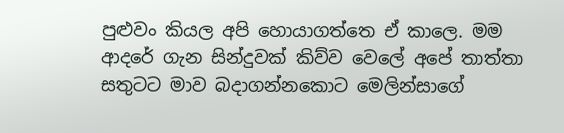පුළුවං කියල අපි හොයාගත්තෙ ඒ කාලෙ. මම ආදරේ ගැන සින්දුවක් කිව්ව වෙලේ අපේ තාත්තා සතුටට මාව බදාගන්නකොට මෙලින්සාගේ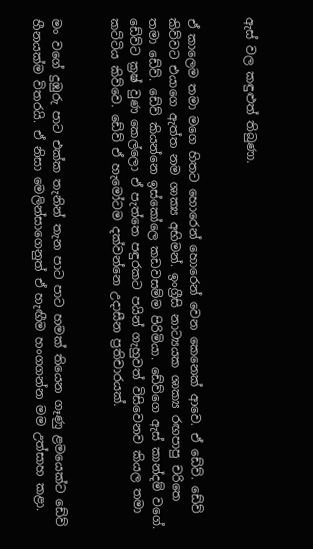ඇස් වල කඳුළුත් තිබුණා.


ඒ කාලෙම තමා මගෙ හිතට හොරෙන් හොරෙන් වෙන කෙනෙක් ආවෙ. ඒ ඩේව්. ඩේව් කිව්වට එයාගෙ ඇත්ත නම ශාක්‍ය අභිමන්. ඉංග්‍රීසි නාට්‍යයක ශාක්‍ය රඟපාපු චරිතෙ තමා ඩේව්. ඩේව් කියන්නෙ ඉස්කෝලෙ කඩවසම්ම පිරිමියා. ඩේව්ගෙ ඇස් කාන්දම් වගේ. ඩේව්ට ක්‍රෂ් වුණ කෙල්ලො ඒ පැත්තෙ පඳුරකට පයින් ගැහුවත් විසිවෙනව කියල තමා කට්ටිය කිව්වෙ. ඩේව් ඒ හැමෝටම දක්වන්නෙ උදාසීන ප්‍රතිචාරයක්.


මං වගේ දුඹුරු පාට එක්ක තැනින් තැන පාට පාට හමක් තියෙන ගෑණු ළමයෙක්ට ඩේව් හීනයක්ම විතරයි. ඒ නිසා මෙලින්සාගෙනුත් ඒ හැඟීම හංගගන්න මම උත්සාහ කළා.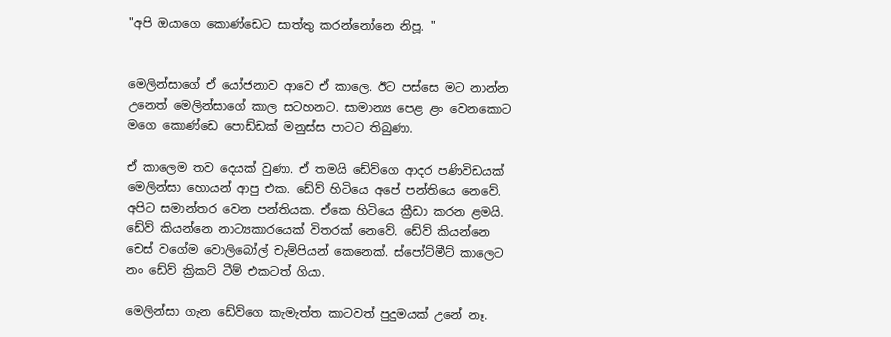"අපි ඔයාගෙ කොණ්ඩෙට සාත්තු කරන්නෝනෙ නිපූ. "


මෙලින්සාගේ ඒ යෝජනාව ආවෙ ඒ කාලෙ. ඊට පස්සෙ මට නාන්න උනෙත් මෙලින්සාගේ කාල සටහනට. සාමාන්‍ය පෙළ ළං වෙනකොට මගෙ කොණ්ඩෙ පොඩ්ඩක් මනුස්ස පාටට තිබුණා.

ඒ කාලෙම තව දෙයක් වුණා. ඒ තමයි ඩේව්ගෙ ආදර පණිවිඩයක් මෙලින්සා හොයන් ආපු එක. ඩේව් හිටියෙ අපේ පන්තියෙ නෙවේ. අපිට සමාන්තර වෙන පන්තියක. ඒකෙ හිටියෙ ක්‍රීඩා කරන ළමයි. ඩේව් කියන්නෙ නාට්‍යකාරයෙක් විතරක් නෙවේ. ඩේව් කියන්නෙ චෙස් වගේම වොලිබෝල් චැම්පියන් කෙනෙක්. ස්පෝට්මීට් කාලෙට නං ඩේව් ක්‍රිකට් ටීම් එකටත් ගියා.

මෙලින්සා ගැන ඩේව්ගෙ කැමැත්ත කාටවත් පුදුමයක් උනේ නෑ.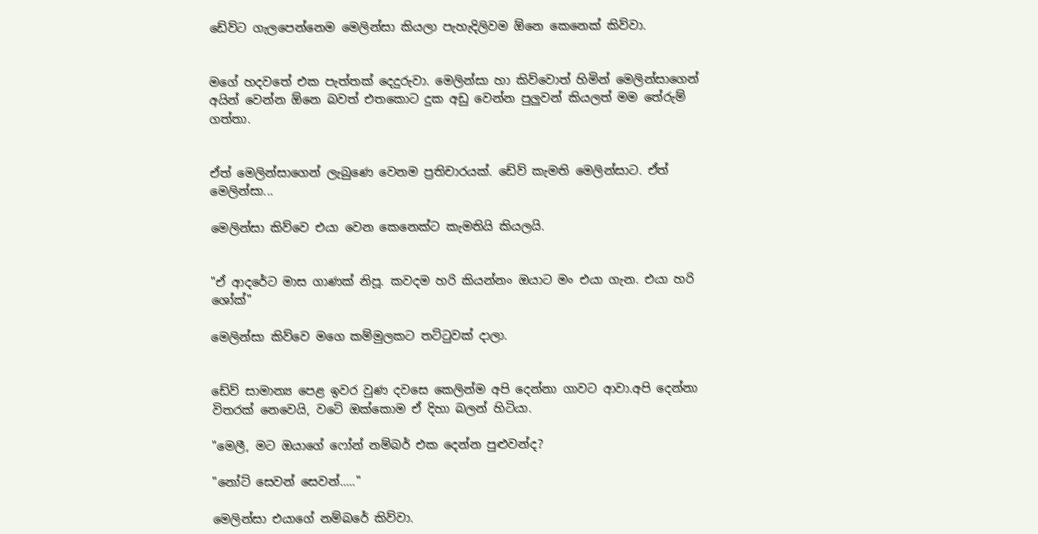ඩේව්ට ගැලපෙන්නෙම මෙලින්සා කියලා පැහැදිලිවම ඕනෙ කෙනෙක් කිව්වා.


මගේ හදවතේ එක පැත්තක් දෙදුරුවා. මෙලින්සා හා කිව්වොත් හිමින් මෙලින්සාගෙන් අයින් වෙන්න ඕනෙ බවත් එතකොට දුක අඩු වෙන්න පුලුවන් කියලත් මම තේරුම් ගත්තා.


ඒත් මෙලින්සාගෙන් ලැබුණෙ වෙනම ප්‍රතිචාරයක්. ඩේව් කැමති මෙලින්සාට. ඒත් මෙලින්සා...

මෙලින්සා කිව්වෙ එයා වෙන කෙනෙක්ට කැමතියි කියලයි.


"ඒ ආදරේට මාස ගාණක් නිපූ. කවදම හරි කියන්නං ඔයාට මං එයා ගැන. එයා හරි ශෝක්"

මෙලින්සා කිව්වෙ මගෙ කම්මුලකට තට්ටුවක් දාලා.


ඩේව් සාමාන්‍ය පෙළ ඉවර වුණ දවසෙ කෙලින්ම අපි දෙන්නා ගාවට ආවා.අපි දෙන්නා විතරක් නෙවෙයි, වටේ ඔක්කොම ඒ දිහා බලන් හිටියා.

"මෙලී, මට ඔයාගේ ෆෝන් නම්බර් එක දෙන්න පුළුවන්ද?

"නෝට් සෙවන් සෙවන්....."

මෙලින්සා එයාගේ නම්බරේ කිව්වා.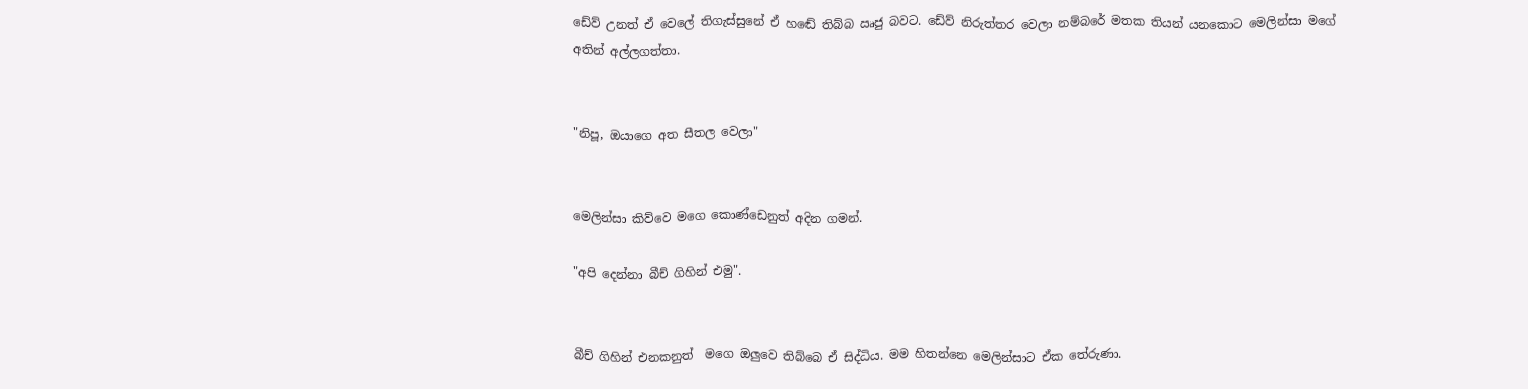ඩේව් උනත් ඒ වෙලේ තිගැස්සුනේ ඒ හඬේ තිබ්බ ඍජු බවට. ඩේව් නිරුත්තර වෙලා නම්බරේ මතක තියන් යනකොට මෙලින්සා මගේ අතින් අල්ලගත්තා.


"නිපූ, ඔයාගෙ අත සීතල වෙලා"


මෙලින්සා කිව්වෙ මගෙ කොණ්ඩෙනුත් අදින ගමන්.

"අපි දෙන්නා බීච් ගිහින් එමු".


බීච් ගිහින් එනකනුත්  මගෙ ඔලුවෙ තිබ්බෙ ඒ සිද්ධිය. මම හිතන්නෙ මෙලින්සාට ඒක තේරුණා.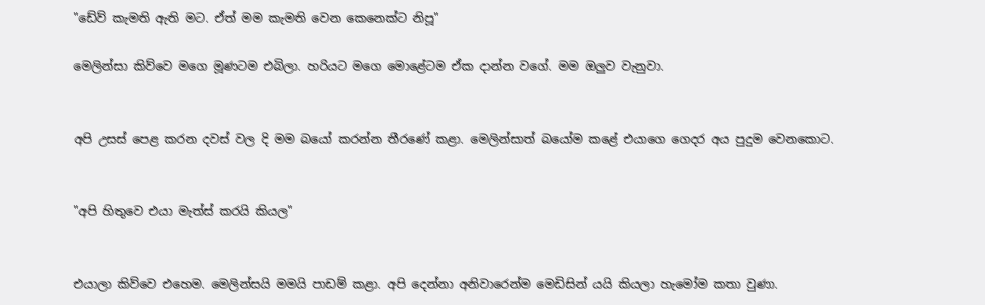"ඩේව් කැමති ඇති මට. ඒත් මම කැමති වෙන කෙනෙක්ට නිපූ"

මෙලින්සා කිව්වෙ මගෙ මූණටම එබිලා. හරියට මගෙ මොළේටම ඒක දාන්න වගේ. මම ඔලුව වැනුවා.


අපි උසස් පෙළ කරන දවස් වල දි මම බයෝ කරන්න තීරණේ කළා. මෙලින්සාත් බයෝම කළේ එයාගෙ ගෙදර අය පුදුම වෙනකොට.


"අපි හිතුවෙ එයා මැත්ස් කරයි කියල"


එයාලා කිව්වෙ එහෙම. මෙලින්සයි මමයි පාඩම් කළා. අපි දෙන්නා අනිවාරෙන්ම මෙඩිසින් යයි කියලා හැමෝම කතා වුණා.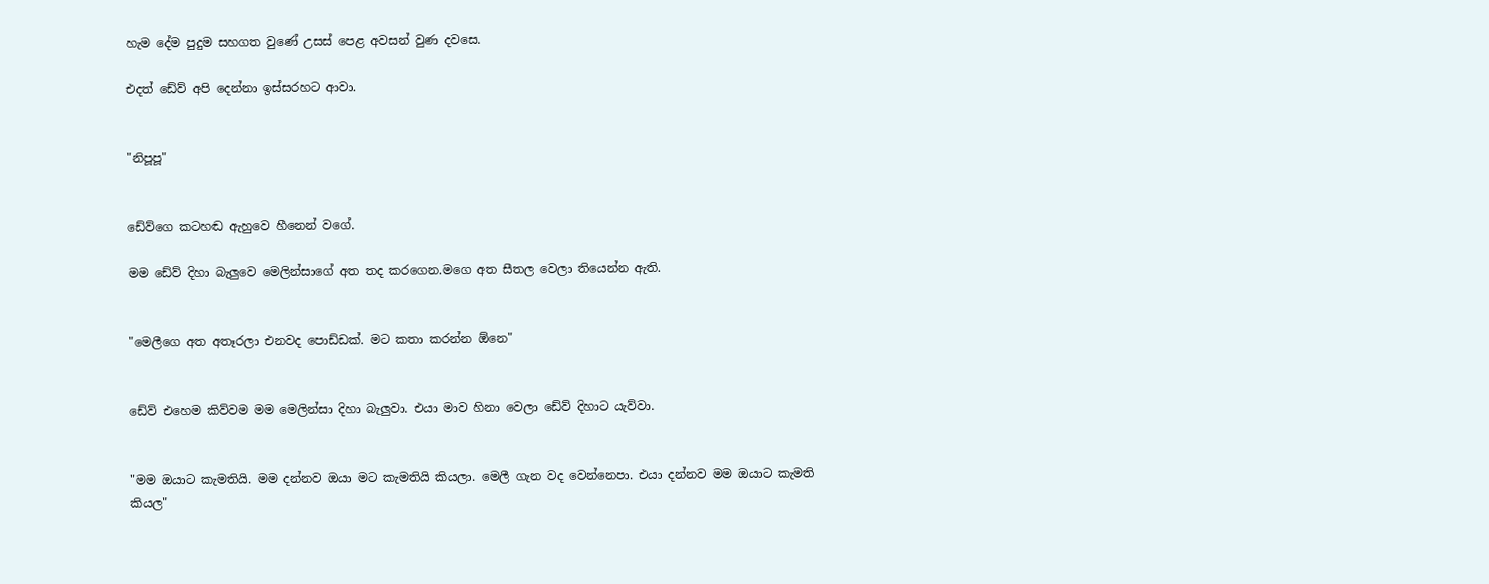හැම දේම පුදුම සහගත වුණේ උසස් පෙළ අවසන් වුණ දවසෙ.

එදත් ඩේව් අපි දෙන්නා ඉස්සරහට ආවා.


"නිපූපූ"


ඩේව්ගෙ කටහඬ ඇහුවෙ හීනෙන් වගේ.

මම ඩේව් දිහා බැලුවෙ මෙලින්සාගේ අත තද කරගෙන.මගෙ අත සීතල වෙලා තියෙන්න ඇති.


"මෙලීගෙ අත අතෑරලා එනවද පොඩ්ඩක්. මට කතා කරන්න ඕනෙ"


ඩේව් එහෙම කිව්වම මම මෙලින්සා දිහා බැලුවා. එයා මාව හිනා වෙලා ඩේව් දිහාට යැව්වා.


"මම ඔයාට කැමතියි. මම දන්නව ඔයා මට කැමතියි කියලා. මෙලී ගැන වද වෙන්නෙපා. එයා දන්නව මම ඔයාට කැමති කියල"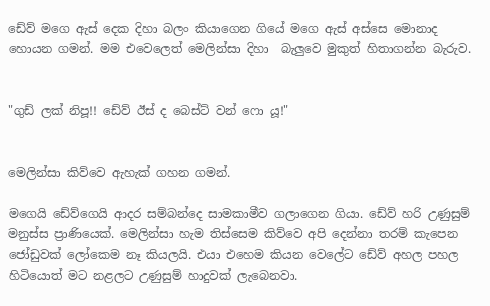ඩේව් මගෙ ඇස් දෙක දිහා බලං කියාගෙන ගියේ මගෙ ඇස් අස්සෙ මොනාද හොයන ගමන්. මම එවෙලෙත් මෙලින්සා දිහා  බැලුවෙ මුකුත් හිතාගන්න බැරුව.


"ගුඩ් ලක් නිපූ!! ඩේව් ඊස් ද බෙස්ට් වන් ෆො යූ!"


මෙලින්සා කිව්වෙ ඇහැක් ගහන ගමන්.

මගෙයි ඩේව්ගෙයි ආදර සම්බන්දෙ සාමකාමීව ගලාගෙන ගියා. ඩේව් හරි උණුසුම් මනුස්ස ප්‍රාණියෙක්. මෙලින්සා හැම තිස්සෙම කිව්වෙ අපි දෙන්නා තරම් කැපෙන ජෝඩුවක් ලෝකෙම නෑ කියලයි. එයා එහෙම කියන වෙලේට ඩේව් අහල පහල හිටියොත් මට නළලට උණුසුම් හාදුවක් ලැබෙනවා.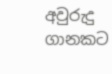අවුරුදු ගානකට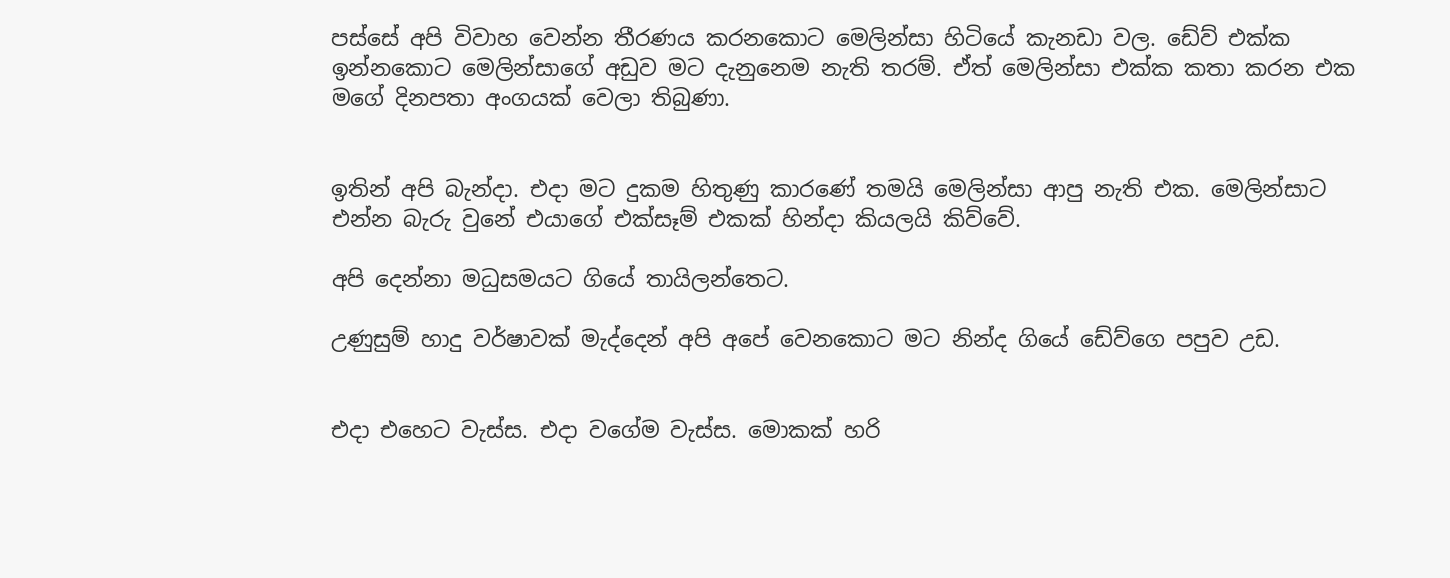පස්සේ අපි විවාහ වෙන්න තීරණය කරනකොට මෙලින්සා හිටියේ කැනඩා වල. ඩේව් එක්ක ඉන්නකොට මෙලින්සාගේ අඩුව මට දැනුනෙම නැති තරම්. ඒත් මෙලින්සා එක්ක කතා කරන එක මගේ දිනපතා අංගයක් වෙලා තිබුණා.


ඉතින් අපි බැන්දා. එදා මට දුකම හිතුණු කාරණේ තමයි මෙලින්සා ආපු නැති එක. මෙලින්සාට එන්න බැරු වුනේ එයාගේ එක්සෑම් එකක් හින්දා කියලයි කිව්වේ.

අපි දෙන්නා මධුසමයට ගියේ තායිලන්තෙට.

උණුසුම් හාදු වර්ෂාවක් මැද්දෙන් අපි අපේ වෙනකොට මට නින්ද ගියේ ඩේව්ගෙ පපුව උඩ.


එදා එහෙට වැස්ස. එදා වගේම වැස්ස. මොකක් හරි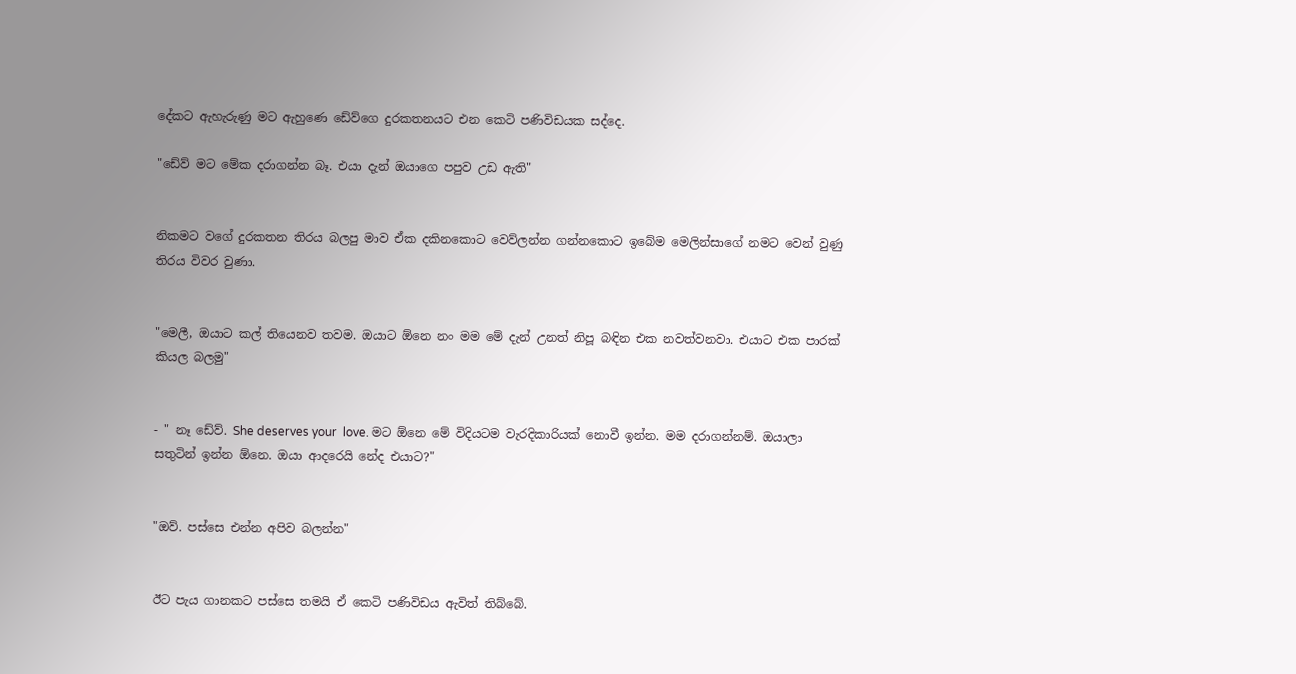දේකට ඇහැරුණු මට ඇහුණෙ ඩේව්ගෙ දුරකතනයට එන කෙටි පණිවිඩයක සද්දෙ.

"ඩේව් මට මේක දරාගන්න බෑ. එයා දැන් ඔයාගෙ පපුව උඩ ඇති"


නිකමට වගේ දුරකතන තිරය බලපු මාව ඒක දකිනකොට වෙව්ලන්න ගන්නකොට ඉබේම මෙලින්සාගේ නමට වෙන් වුණු තිරය විවර වුණා.


"මෙලී, ඔයාට කල් තියෙනව තවම. ඔයාට ඕනෙ නං මම මේ දැන් උනත් නිපූ බඳින එක නවත්වනවා. එයාට එක පාරක් කියල බලමු"


- " නෑ ඩේව්. She deserves your  love. මට ඕනෙ මේ විදියටම වැරදිකාරියක් නොවී ඉන්න. මම දරාගන්නම්. ඔයාලා සතුටින් ඉන්න ඕනෙ. ඔයා ආදරෙයි නේද එයාට?"


"ඔව්. පස්සෙ එන්න අපිව බලන්න"


ඊට පැය ගානකට පස්සෙ තමයි ඒ කෙටි පණිවිඩය ඇවිත් තිබ්බේ.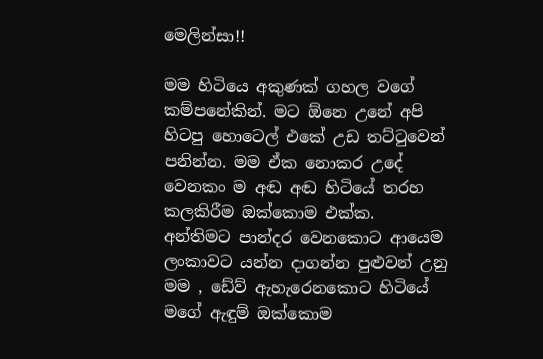මෙලින්සා!!

මම හිටියෙ අකුණක් ගහල වගේ කම්පනේකින්. මට ඕනෙ උනේ අපි හිටපු හොටෙල් එකේ උඩ තට්ටුවෙන් පනින්න. මම ඒක නොකර උදේ වෙනකං ම අඬ අඬ හිටියේ තරහ කලකිරීම ඔක්කොම එක්ක. අන්තිමට පාන්දර වෙනකොට ආයෙම ලංකාවට යන්න දාගන්න පුළුවන් උනු මම , ඩේව් ඇහැරෙනකොට හිටියේ මගේ ඇඳුම් ඔක්කොම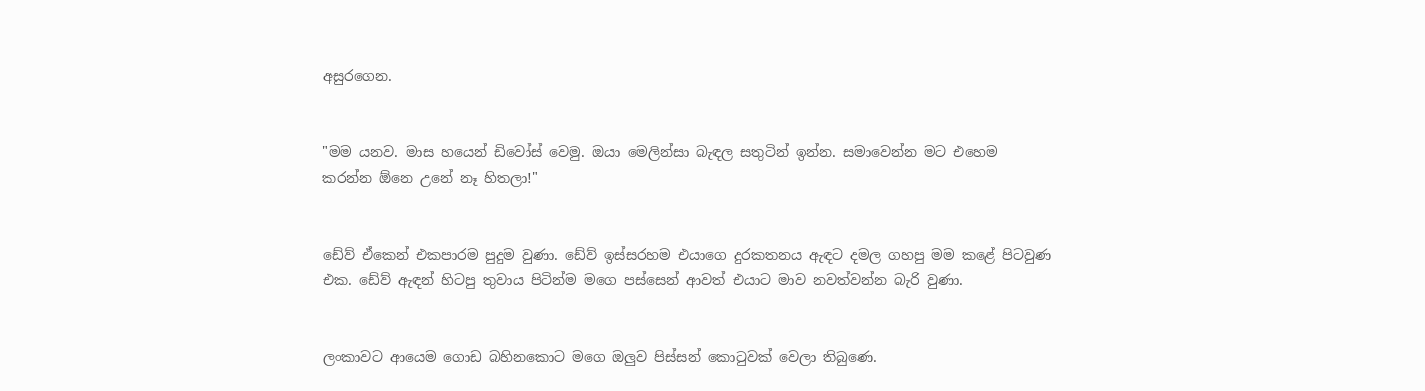අසුරගෙන.


"මම යනව. මාස හයෙන් ඩිවෝස් වෙමු. ඔයා මෙලින්සා බැඳල සතුටින් ඉන්න. සමාවෙන්න මට එහෙම කරන්න ඕනෙ උනේ නෑ හිතලා!"


ඩේව් ඒකෙන් එකපාරම පුදුම වුණා. ඩේව් ඉස්සරහම එයාගෙ දුරකතනය ඇඳට දමල ගහපු මම කළේ පිටවුණ එක. ඩේව් ඇඳන් හිටපු තුවාය පිටින්ම මගෙ පස්සෙන් ආවත් එයාට මාව නවත්වන්න බැරි වුණා.


ලංකාවට ආයෙම ගොඩ බහිනකොට මගෙ ඔලුව පිස්සන් කොටුවක් වෙලා තිබුණෙ.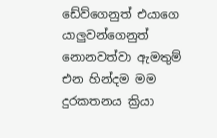ඩේව්ගෙනුත් එයාගෙ යාලුවන්ගෙනුත් නොනවත්වා ඇමතුම් එන හින්දම මම දුරකතනය ක්‍රියා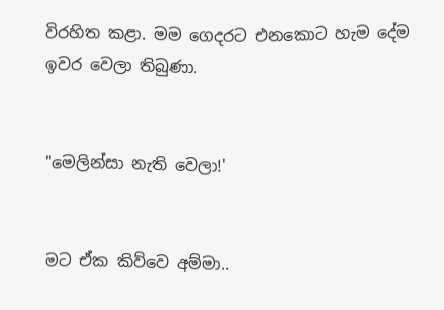විරහිත කළා. මම ගෙදරට එනකොට හැම දේම ඉවර වෙලා තිබුණා.


"මෙලින්සා නැති වෙලා!'


මට ඒක කිව්වෙ අම්මා..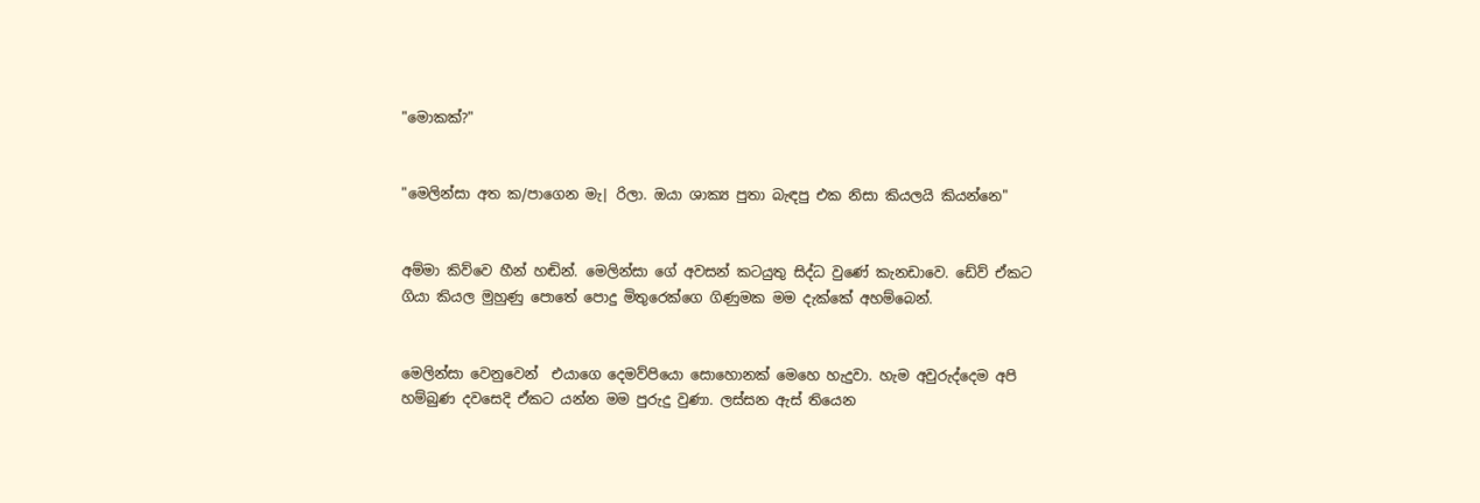"මොකක්?"


"මෙලින්සා අත ක/පාගෙන මැ| රිලා. ඔයා ශාක්‍ය පුතා බැඳපු එක නිසා කියලයි කියන්නෙ"


අම්මා කිව්වෙ හීන් හඬින්. මෙලින්සා ගේ අවසන් කටයුතු සිද්ධ වුණේ කැනඩාවෙ. ඩේව් ඒකට ගියා කියල මුහුණු පොතේ පොදු මිතුරෙක්ගෙ ගිණුමක මම දැක්කේ අහම්බෙන්.


මෙලින්සා වෙනුවෙන්  එයාගෙ දෙමව්පියො සොහොනක් මෙහෙ හැදුවා. හැම අවුරුද්දෙම අපි හම්බුණ දවසෙදි ඒකට යන්න මම පුරුදු වුණා. ලස්සන ඇස් තියෙන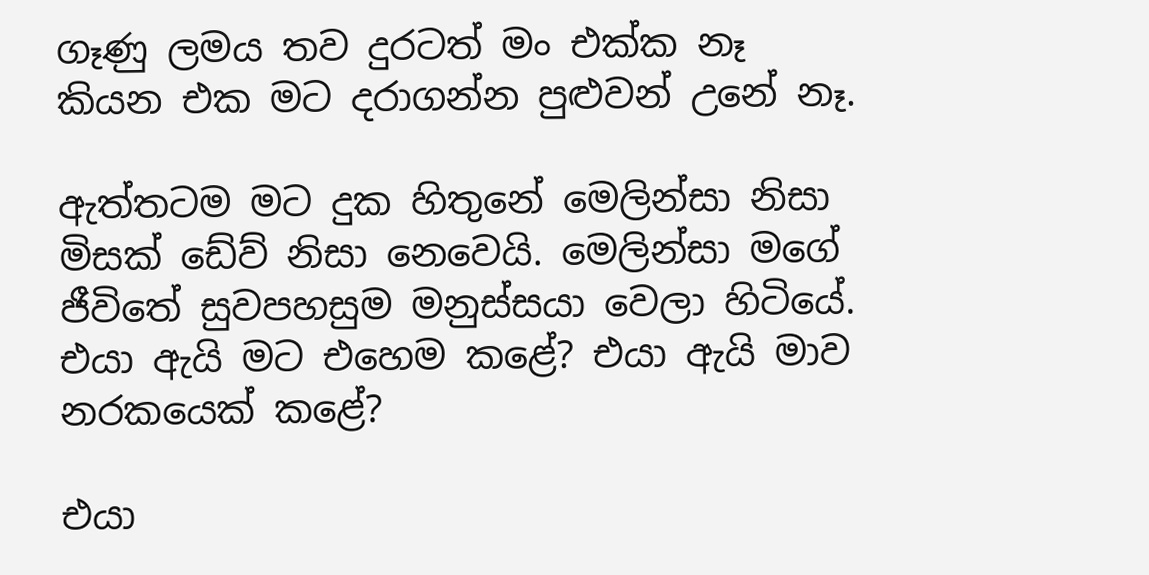ගෑණු ලමය තව දුරටත් මං එක්ක නෑ කියන එක මට දරාගන්න පුළුවන් උනේ නෑ.

ඇත්තටම මට දුක හිතුනේ මෙලින්සා නිසා මිසක් ඩේව් නිසා නෙවෙයි. මෙලින්සා මගේ ජීවිතේ සුවපහසුම මනුස්සයා වෙලා හිටියේ. එයා ඇයි මට එහෙම කළේ? එයා ඇයි මාව නරකයෙක් කළේ?

එයා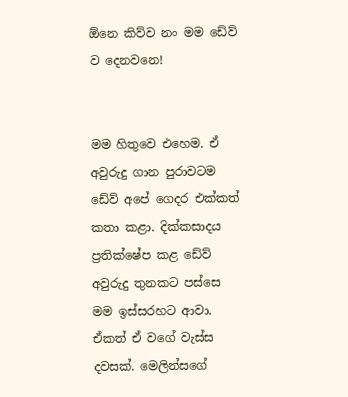ඕනෙ කිව්ව නං මම ඩේව් ව දෙනවනෙ!


මම හිතුවෙ එහෙම. ඒ අවුරුදු ගාන පුරාවටම ඩේව් අපේ ගෙදර එක්කත් කතා කළා. දික්කසාදය ප්‍රතික්ෂේප කළ ඩේව් අවුරුදු තුනකට පස්සෙ මම ඉස්සරහට ආවා. ඒකත් ඒ වගේ වැස්ස දවසක්. මෙලින්සගේ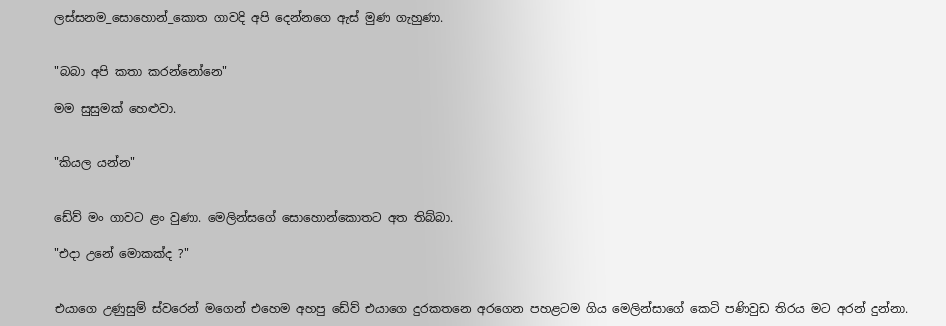ලස්සනම_සොහොන්_කොත ගාවදි අපි දෙන්නගෙ ඇස් මුණ ගැහුණා.


"බබා අපි කතා කරන්නෝනෙ"

මම සුසුමක් හෙළුවා.


"කියල යන්න"


ඩේව් මං ගාවට ළං වුණා. මෙලින්සගේ සොහොන්කොතට අත තිබ්බා.

"එදා උනේ මොකක්ද ?"


එයාගෙ උණුසුම් ස්වරෙන් මගෙන් එහෙම අහපු ඩේව් එයාගෙ දුරකතනෙ අරගෙන පහළටම ගිය මෙලින්සාගේ කෙටි පණිවුඩ තිරය මට අරන් දුන්නා.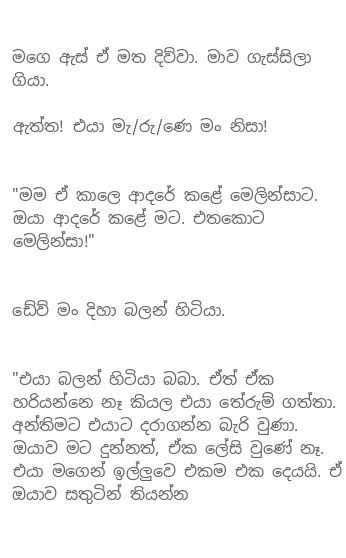මගෙ ඇස් ඒ මත දිව්වා. මාව ගැස්සිලා ගියා.

ඇත්ත! එයා මැ/රු/ණෙ මං නිසා!


"මම ඒ කාලෙ ආදරේ කළේ මෙලින්සාට. ඔයා ආදරේ කළේ මට. එතකොට මෙලින්සා!"


ඩේව් මං දිහා බලන් හිටියා.


"එයා බලන් හිටියා බබා. ඒත් ඒක හරියන්නෙ නෑ කියල එයා තේරුම් ගත්තා. අන්තිමට එයාට දරාගන්න බැරි වුණා. ඔයාව මට දුන්නත්, ඒක ලේසි වුණේ නෑ. එයා මගෙන් ඉල්ලුවෙ එකම එක දෙයයි. ඒ ඔයාව සතුටින් තියන්න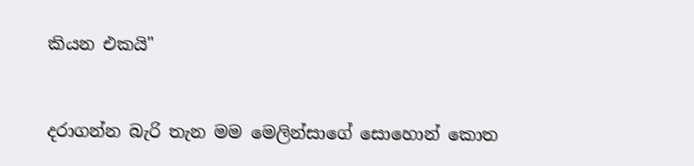කියන එකයි"


දරාගන්න බැරි තැන මම මෙලින්සාගේ සොහොන් කොත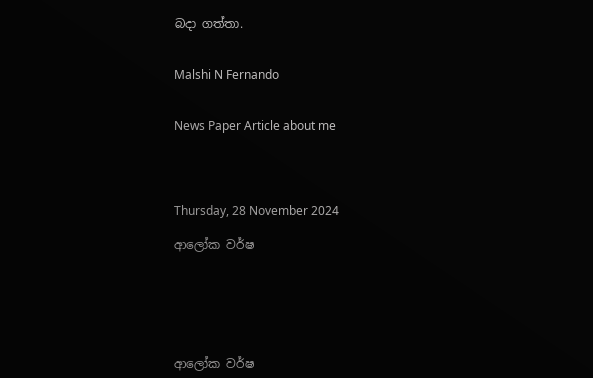බදා ගත්තා.


Malshi N Fernando


News Paper Article about me




Thursday, 28 November 2024

ආලෝක වර්ෂ






ආලෝක වර්ෂ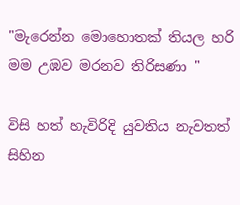"මැරෙන්න මොහොතක් තියල හරි මම උඹව මරනව තිරිසණා "

විසි හත් හැවිරිදි යුවතිය නැවතත් සිහින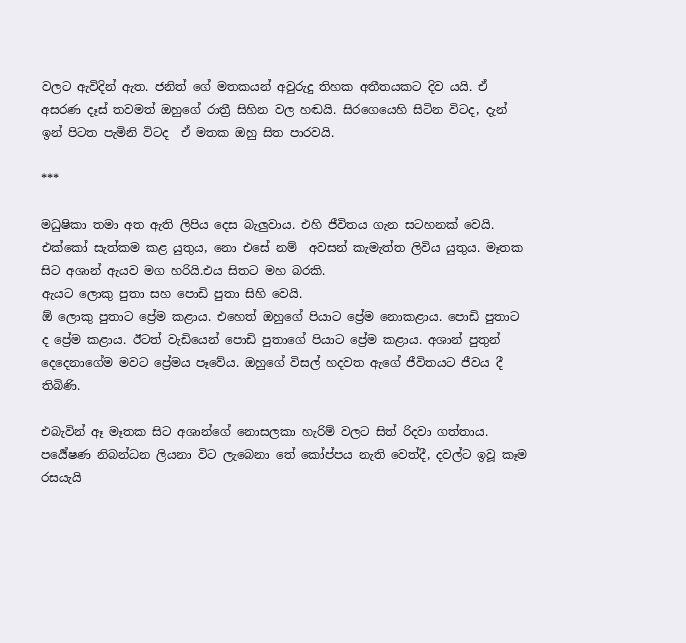වලට ඇවිදින් ඇත. ජනිත් ගේ මතකයන් අවුරුදු තිහක අතීතයකට දිව යයි. ඒ අසරණ දෑස් තවමත් ඔහුගේ රාත්‍රී සිහින වල හඬයි. සිරගෙයෙහි සිටින විටද, දැන් ඉන් පිටත පැමිනි විටද  ඒ මතක ඔහු සිත පාරවයි.

***

මධුෂිකා තමා අත ඇති ලිපිය දෙස බැලුවාය. එහි ජීවිතය ගැන සටහනක් වෙයි. එක්කෝ සැත්කම කළ යුතුය, නො එසේ නම්  අවසන් කැමැත්ත ලිවිය යුතුය. මෑතක සිට අශාන් ඇයව මග හරියි.එය සිතට මහ බරකි.
ඇයට ලොකු පුතා සහ පොඩි පුතා සිහි වෙයි.
ඕ ලොකු පුතාට ප්‍රේම කළාය. එහෙත් ඔහුගේ පියාට ප්‍රේම නොකළාය. පොඩි පුතාට ද ප්‍රේම කළාය. ඊටත් වැඩියෙන් පොඩි පුතාගේ පියාට ප්‍රේම කළාය. අශාන් පුතුන් දෙදෙනාගේම මවට ප්‍රේමය පෑවේය. ඔහුගේ විසල් හදවත ඇගේ ජීවිතයට ජීවය දී තිබිණි.

එබැවින් ඈ මෑතක සිට අශාන්ගේ නොසලකා හැරිම් වලට සිත් රිදවා ගත්තාය.
පර්‍යේෂණ නිබන්ධන ලියනා විට ලැබෙනා තේ කෝප්පය නැති වෙත්දී, දවල්ට ඉවූ කෑම රසයැයි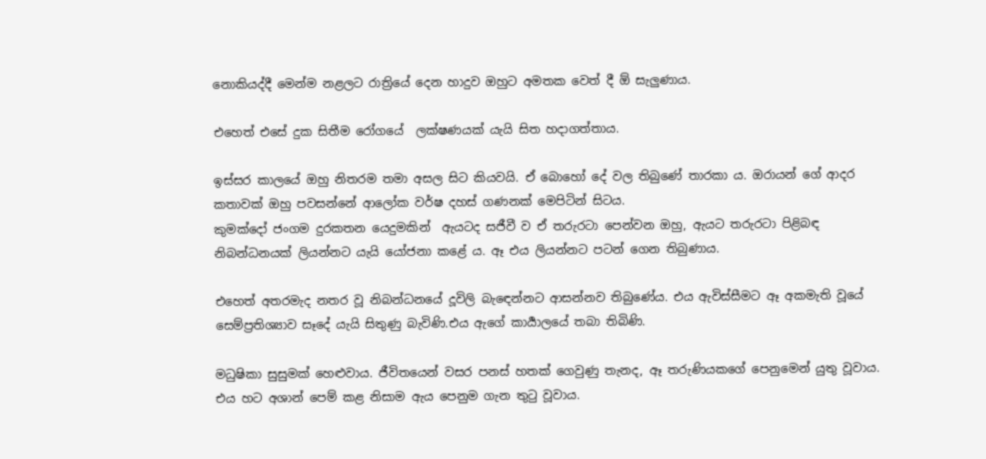නොකියද්දී මෙන්ම නළලට රාත්‍රියේ දෙන හාදුව ඔහුට අමතක වෙත් දී ඕ සැලුණාය.

එහෙත් එසේ දුක සිතීම රෝගයේ  ලක්ෂණයක් යැයි සිත හදාගත්තාය.

ඉස්සර කාලයේ ඔහු නිතරම තමා අසල සිට කියවයි. ඒ බොහෝ දේ වල තිබුණේ තාරකා ය. ඔරායන් ගේ ආදර කතාවක් ඔහු පවසන්නේ ආලෝක වර්ෂ දහස් ගණනක් මෙපිටින් සිටය.
කුමක්දෝ ජංගම දුරකතන යෙදුමකින්  ඇයටද සජීවී ව ඒ තරුරටා පෙන්වන ඔහු, ඇයට තරුරටා පිළිබඳ නිබන්ධනයක් ලියන්නට යැයි යෝජනා කළේ ය. ඈ එය ලියන්නට පටන් ගෙන තිබුණාය.

එහෙත් අතරමැද නතර වූ නිබන්ධනයේ දූවිලි බැඳෙන්නට ආසන්නව තිබුණේය. එය ඇවිස්සීමට ඈ අකමැති වූයේ සෙම්ප්‍රතිශ්‍යාව සෑදේ යැයි සිතුණු බැවිණි.එය ඇගේ කාර්‍යාලයේ තබා තිබිණි.

මධුෂිකා සුසුමක් හෙළුවාය. ජීවිතයෙන් වසර පනස් හතක් ගෙවුණු තැනද, ඈ තරුණියකගේ පෙනුමෙන් යුතු වූවාය. එය හට අශාන් පෙම් කළ නිසාම ඇය පෙනුම ගැන තුටු වූවාය.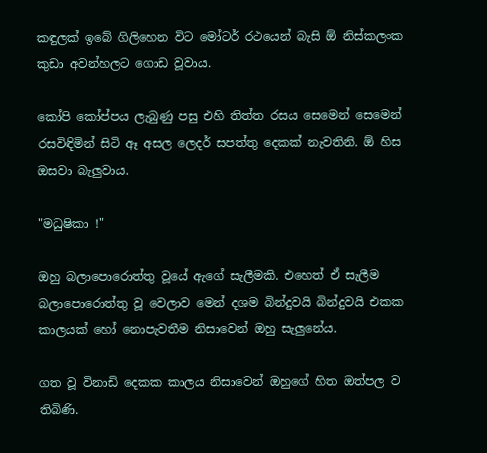කඳුලක් ඉබේ ගිලිහෙන විට මෝටර් රථයෙන් බැසි ඕ නිස්කලංක කුඩා අවන්හලට ගොඩ වූවාය.

කෝපි කෝප්පය ලැබුණු පසු එහි තිත්ත රසය සෙමෙන් සෙමෙන් රසවිඳිමින් සිටි ඈ අසල ලෙදර් සපත්තු දෙකක් නැවතිනි. ඕ හිස ඔසවා බැලුවාය.

"මධුෂිකා !"

ඔහු බලාපොරොත්තු වූයේ ඇගේ සැලීමකි. එහෙත් ඒ සැලීම බලාපොරොත්තු වූ වෙලාව මෙන් දශම බින්දුවයි බින්දුවයි එකක කාලයක් හෝ නොපැවතීම නිසාවෙන් ඔහු සැලුනේය.

ගත වූ විනාඩි දෙකක කාලය නිසාවෙන් ඔහුගේ හිත ඔත්පල ව තිබිණි.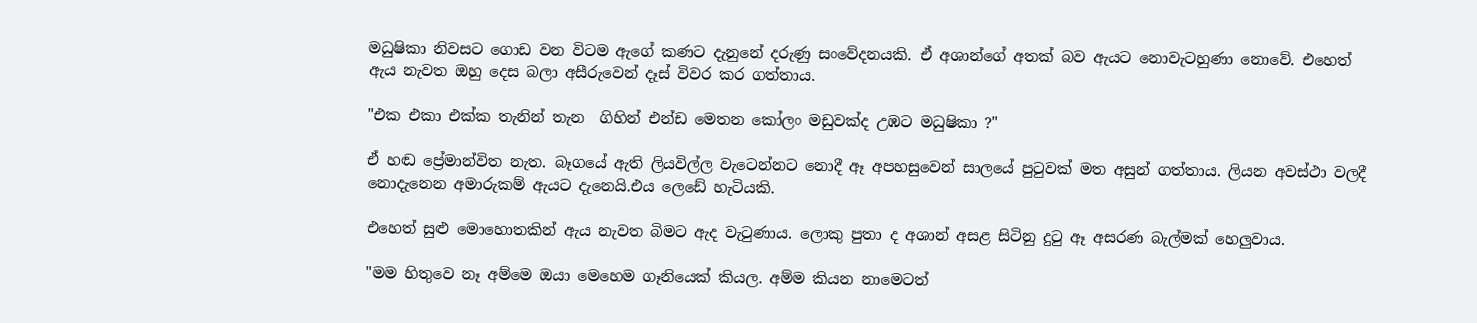මධුෂිකා නිවසට ගොඩ වන විටම ඇගේ කණට දැනුනේ දරුණු සංවේදනයකි. ඒ අශාන්ගේ අතක් බව ඇයට නොවැටහුණා නොවේ. එහෙත් ඇය නැවත ඔහු දෙස බලා අසීරුවෙන් දෑස් විවර කර ගත්තාය.

"එක එකා එක්ක තැනින් තැන  ගිහින් එන්ඩ මෙතන කෝලං මඩුවක්ද උඹට මධුෂිකා ?"

ඒ හඬ ප්‍රේමාන්විත නැත. බෑගයේ ඇති ලියවිල්ල වැටෙන්නට නොදී ඈ අපහසුවෙන් සාලයේ පුටුවක් මත අසුන් ගත්තාය. ලියන අවස්ථා වලදී නොදැනෙන අමාරුකම් ඇයට දැනෙයි.එය ලෙඩේ හැටියකි.

එහෙත් සුළු මොහොතකින් ඇය නැවත බිමට ඇද වැටුණාය. ලොකු පුතා ද අශාන් අසළ සිටිනු දුටු ඈ අසරණ බැල්මක් හෙලුවාය.

"මම හිතුවෙ නෑ අම්මෙ ඔයා මෙහෙම ගෑනියෙක් කියල. අම්ම කියන නාමෙටත්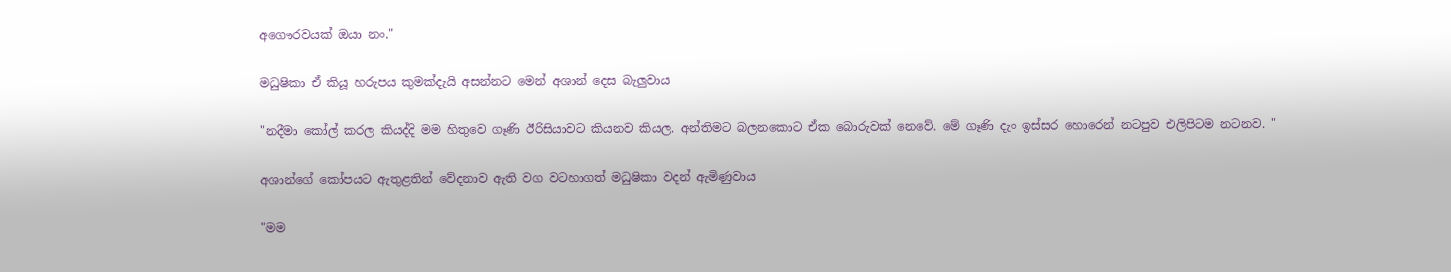අගෞරවයක් ඔයා නං."

මධුෂිකා ඒ කියූ හරුපය කුමක්දැයි අසන්නට මෙන් අශාන් දෙස බැලුවාය

"නදීමා කෝල් කරල කියද්දි මම හිතුවෙ ගෑණි ඊරිසියාවට කියනව කියල. අන්තිමට බලනකොට ඒක බොරුවක් නෙවේ. මේ ගෑණි දැං ඉස්සර හොරෙන් නටපුව එලිපිටම නටනව. "

අශාන්ගේ කෝපයට ඇතුළතින් වේදනාව ඇති වග වටහාගත් මධුෂිකා වදන් ඇමිණුවාය

"මම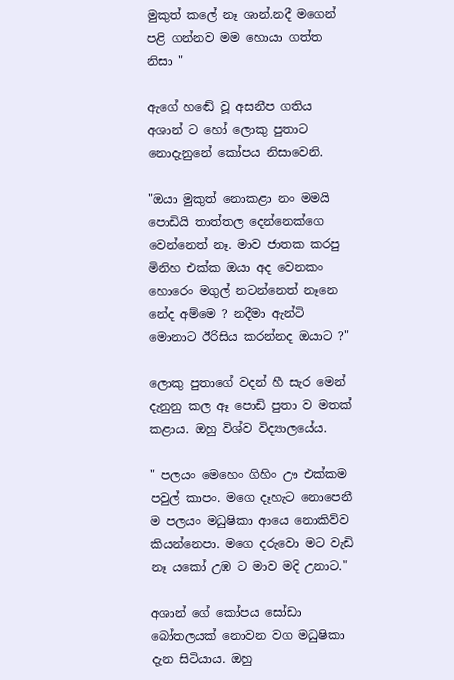මුකුත් කලේ නෑ ශාන්.නදී මගෙන් පළි ගන්නව මම හොයා ගත්ත නිසා "

ඇගේ හඬේ වූ අසනීප ගතිය අශාන් ට හෝ ලොකු පුතාට නොදැනුනේ කෝපය නිසාවෙනි.

"ඔයා මුකුත් නොකළා නං මමයි පොඩියි තාත්තල දෙන්නෙක්ගෙ වෙන්නෙත් නෑ. මාව ජාතක කරපු මිනිහ එක්ක ඔයා අද වෙනකං හොරෙං මගුල් නටන්නෙත් නෑනෙ නේද අම්මෙ ? නදීමා ඇන්ටි මොනාට ඊරිසිය කරන්නද ඔයාට ?"

ලොකු පුතාගේ වදන් හී සැර මෙන් දැනුනු කල ඈ පොඩි පුතා ව මතක් කළාය. ඔහු විශ්ව විද්‍යාලයේය.

" පලයං මෙහෙං ගිහිං ඌ එක්කම පවුල් කාපං. මගෙ දෑහැට නොපෙනී ම පලයං මධුෂිකා ආයෙ නොකිව්ව කියන්නෙපා. මගෙ දරුවො මට වැඩි නෑ යකෝ උඹ ට මාව මදි උනාට."

අශාන් ගේ කෝපය සෝඩා බෝතලයක් නොවන වග මධුෂිකා දැන සිටියාය. ඔහු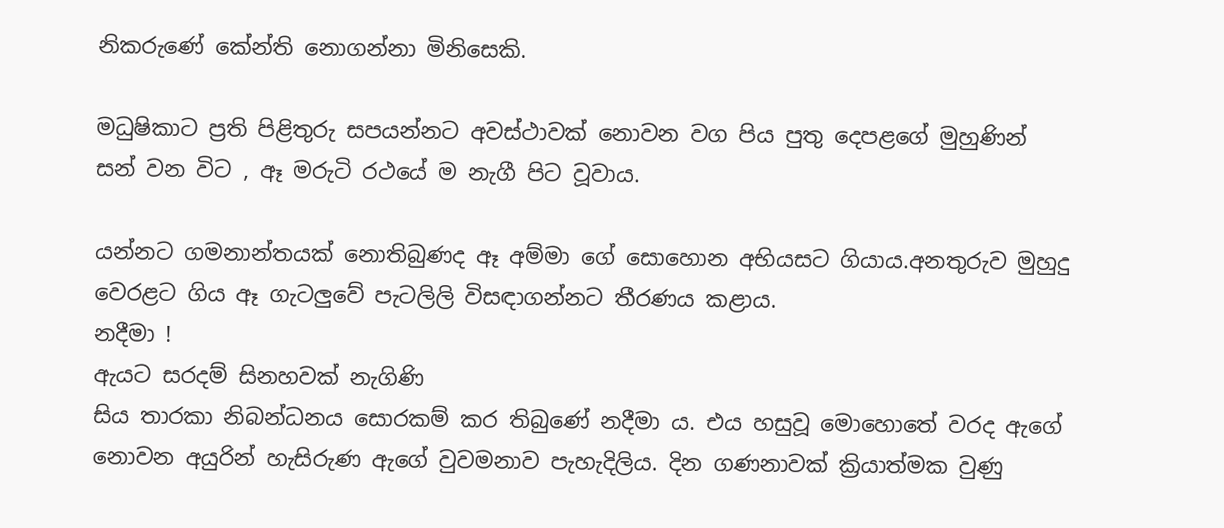නිකරුණේ කේන්ති නොගන්නා මිනිසෙකි.

මධුෂිකාට ප්‍රති පිළිතුරු සපයන්නට අවස්ථාවක් නොවන වග පිය පුතු දෙපළගේ මුහුණින් සන් වන විට , ඈ මරුටි රථයේ ම නැගී පිට වූවාය.

යන්නට ගමනාන්තයක් නොතිබුණද ඈ අම්මා ගේ සොහොන අභියසට ගියාය.අනතුරුව මුහුදු වෙරළට ගිය ඈ ගැටලුවේ පැටලිලි විසඳාගන්නට තීරණය කළාය.
නදීමා !
ඇයට සරදම් සිනහවක් නැගිණි
සිය තාරකා නිබන්ධනය සොරකම් කර තිබුණේ නදීමා ය. එය හසුවූ මොහොතේ වරද ඇගේ නොවන අයුරින් හැසිරුණ ඇගේ වුවමනාව පැහැදිලිය. දින ගණනාවක් ක්‍රියාත්මක වුණු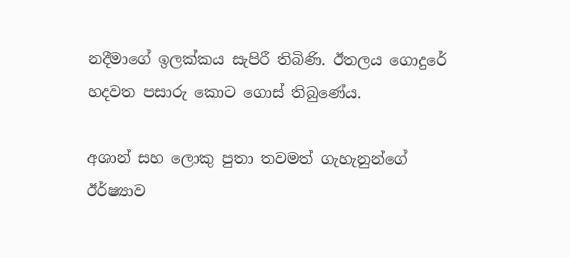නදීමාගේ ඉලක්කය සැපිරී තිබිණි. ඊතලය ගොදුරේ හදවත පසාරු කොට ගොස් තිබුණේය.

අශාන් සහ ලොකු පුතා තවමත් ගැහැනුන්ගේ ඊර්ෂ්‍යාව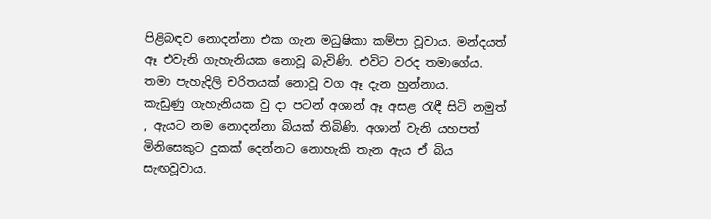පිළිබඳව නොදන්නා එක ගැන මධුෂිකා කම්පා වූවාය. මන්දයත් ඈ එවැනි ගැහැනියක නොවූ බැවිණි. එවිට වරද තමාගේය. තමා පැහැදිලි චරිතයක් නොවූ වග ඈ දැන හුන්නාය.
කැඩුණු ගැහැනියක වු දා පටන් අශාන් ඈ අසළ රැඳී සිටි නමුත් , ඇයට නම නොදන්නා බියක් තිබිණි. අශාන් වැනි යහපත් මිනිසෙකුට දුකක් දෙන්නට නොහැකි තැන ඇය ඒ බිය සැඟවූවාය.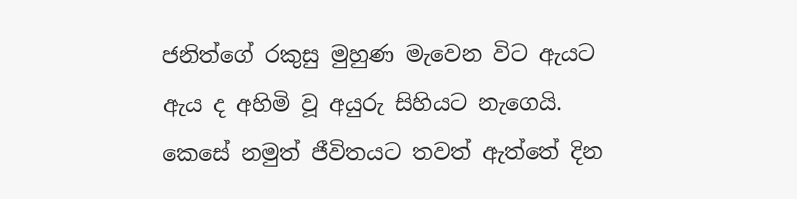ජනිත්ගේ රකුසු මුහුණ මැවෙන විට ඇයට ඇය ද අහිමි වූ අයුරු සිහියට නැගෙයි.
කෙසේ නමුත් ජීවිතයට තවත් ඇත්තේ දින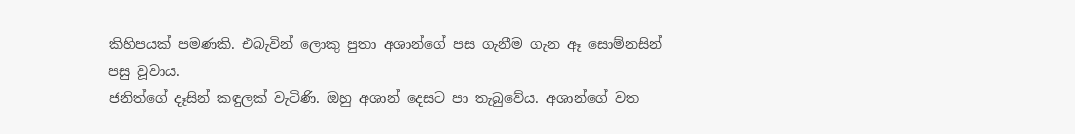කිහිපයක් පමණකි. එබැවින් ලොකු පුතා අශාන්ගේ පස ගැනීම ගැන ඈ සොම්නසින් පසු වූවාය.
ජනිත්ගේ දෑසින් කඳුලක් වැටිණි. ඔහු අශාන් දෙසට පා තැබුවේය. අශාන්ගේ වත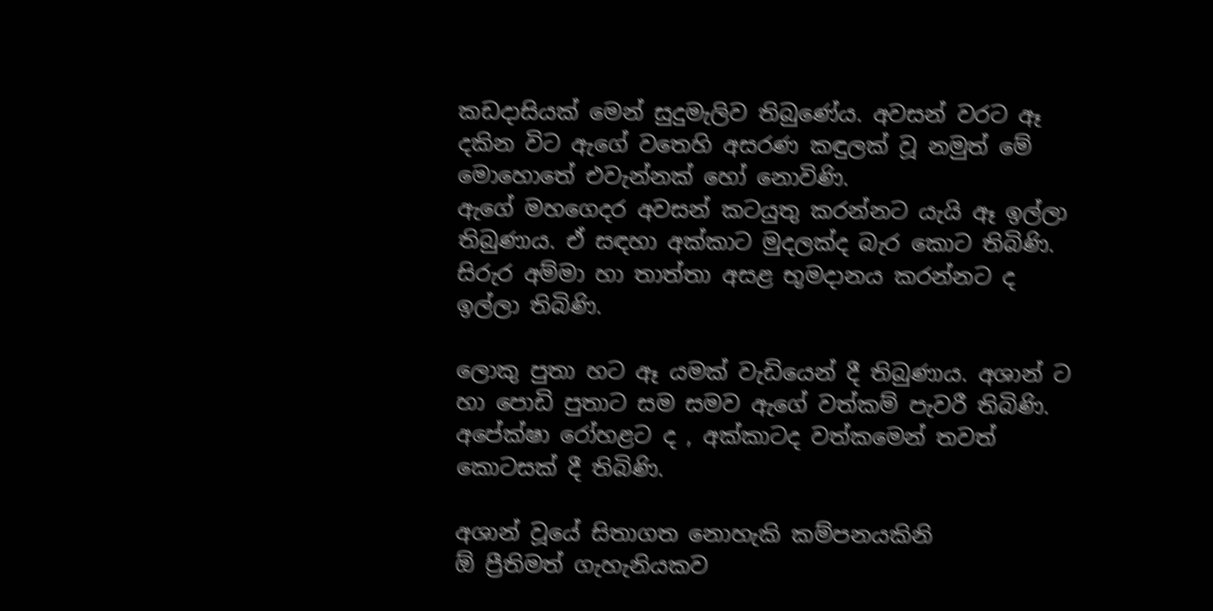කඩදාසියක් මෙන් සුදුමැලිව තිබුණේය. අවසන් වරට ඈ දකින විට ඇගේ වතෙහි අසරණ කඳුලක් වූ නමුත් මේ මොහොතේ එවැන්නක් හෝ නොවිණි.
ඇගේ මහගෙදර අවසන් කටයුතු කරන්නට යැයි ඈ ඉල්ලා තිබුණාය. ඒ සඳහා අක්කාට මුදලක්ද බැර කොට තිබිණි. සිරුර අම්මා හා තාත්තා අසළ භූමදානය කරන්නට ද ඉල්ලා තිබිණි.

ලොකු පුතා හට ඈ යමක් වැඩියෙන් දී තිබුණාය. අශාන් ට හා පොඩි පුතාට සම සමව ඇගේ වත්කම් පැවරී තිබිණි.
අපේක්ෂා රෝහළට ද , අක්කාටද වත්කමෙන් තවත් කොටසක් දී තිබිණි.

අශාන් වූයේ සිතාගත නොහැකි කම්පනයකිනි
ඕ ප්‍රීතිමත් ගැහැනියකව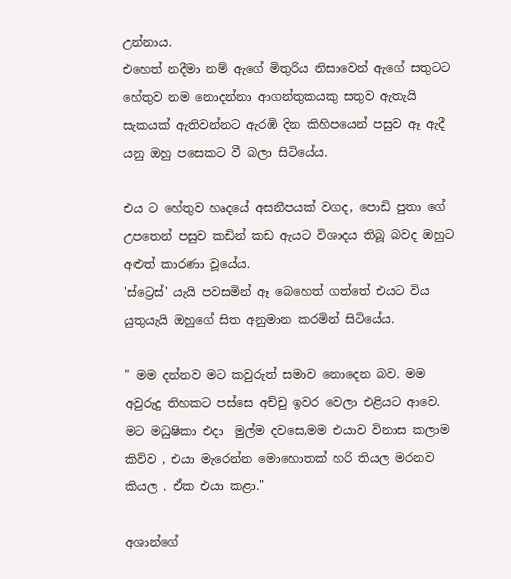උන්නාය.
එහෙත් නදීමා නම් ඇගේ මිතුරිය නිසාවෙන් ඇගේ සතුටට හේතුව නම නොදන්නා ආගන්තුකයකු සතුව ඇතැයි සැකයක් ඇතිවන්නට ඇරඹි දින කිහිපයෙන් පසුව ඈ ඇදී යනු ඔහු පසෙකට වී බලා සිටියේය.

එය ට හේතුව හෘදයේ අසනීපයක් වගද, පොඩි පුතා ගේ උපතෙන් පසුව කඩින් කඩ ඇයට විශාදය තිබූ බවද ඔහුට අළුත් කාරණා වූයේය.
'ස්ට්‍රෙස්' යැයි පවසමින් ඈ බෙහෙත් ගත්තේ එයට විය යුතුයැයි ඔහුගේ සිත අනුමාන කරමින් සිටියේය.

" මම දන්නව මට කවුරුත් සමාව නොදෙන බව. මම අවුරුදු තිහකට පස්සෙ අච්චු ඉවර වෙලා එළියට ආවෙ. මට මධුෂිකා එදා  මුල්ම දවසෙ,මම එයාව විනාස කලාම කිව්ව , එයා මැරෙන්න මොහොතක් හරි තියල මරනව කියල . ඒක එයා කළා."

අශාන්ගේ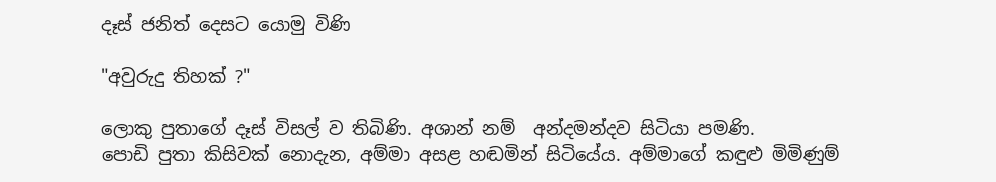දෑස් ජනිත් දෙසට යොමු විණි

"අවුරුදු තිහක් ?"

ලොකු පුතාගේ දෑස් විසල් ව තිබිණි. අශාන් නම්  අන්දමන්දව සිටියා පමණි.
පොඩි පුතා කිසිවක් නොදැන, අම්මා අසළ හඬමින් සිටියේය. අම්මාගේ කඳුළු මිමිණුම්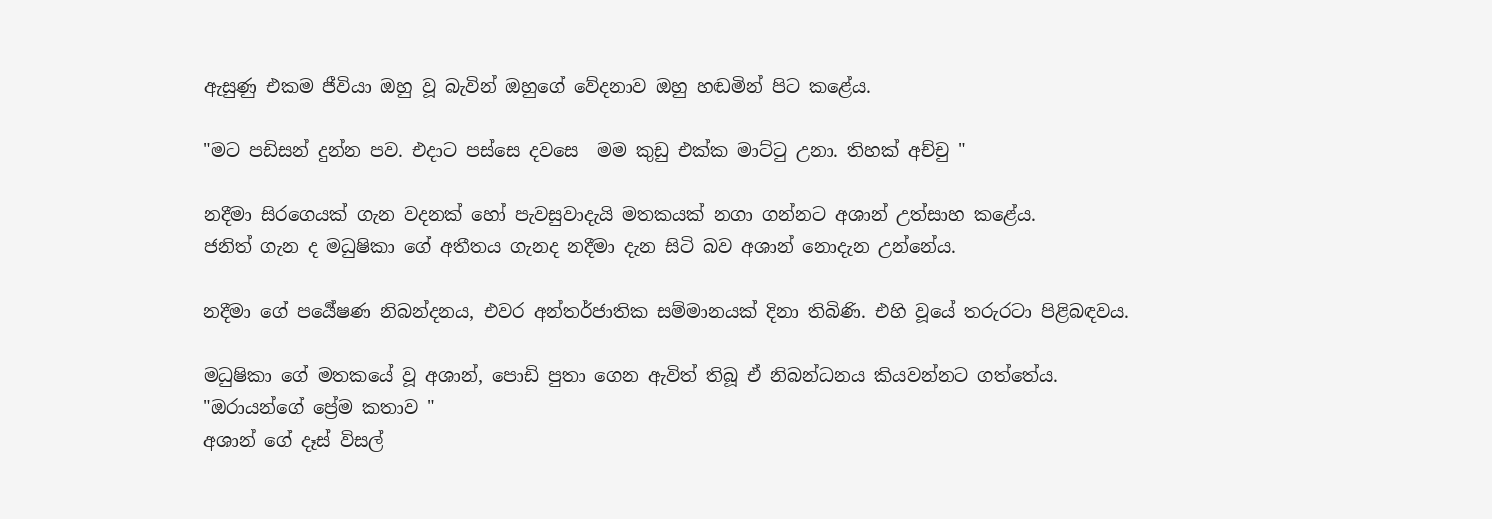ඇසුණු එකම ජීවියා ඔහු වූ බැවින් ඔහුගේ වේදනාව ඔහු හඬමින් පිට කළේය.

"මට පඩිසන් දුන්න පව. එදාට පස්සෙ දවසෙ  මම කුඩු එක්ක මාට්ටු උනා. තිහක් අච්චු "

නදීමා සිරගෙයක් ගැන වදනක් හෝ පැවසුවාදැයි මතකයක් නගා ගන්නට අශාන් උත්සාහ කළේය.
ජනිත් ගැන ද මධුෂිකා ගේ අතීතය ගැනද නදීමා දැන සිටි බව අශාන් නොදැන උන්නේය.

නදීමා ගේ පර්‍යේෂණ නිබන්දනය, එවර අන්තර්ජාතික සම්මානයක් දිනා තිබිණි. එහි වූයේ තරුරටා පිළිබඳවය.

මධුෂිකා ගේ මතකයේ වූ අශාන්, පොඩි පුතා ගෙන ඇවිත් තිබූ ඒ නිබන්ධනය කියවන්නට ගත්තේය.
"ඔරායන්ගේ ප්‍රේම කතාව "
අශාන් ගේ දෑස් විසල්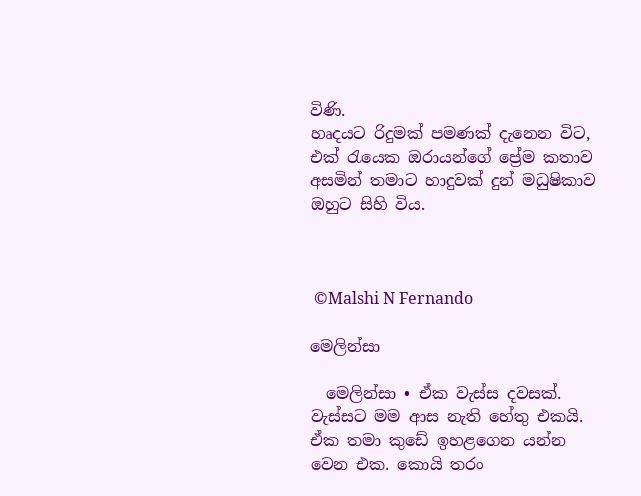විණි.
හෘදයට රිදුමක් පමණක් දැනෙන විට, එක් රැයෙක ඔරායන්ගේ ප්‍රේම කතාව අසමින් තමාට හාදුවක් දුන් මධුෂිකාව ඔහුට සිහි විය.



 ©Malshi N Fernando

මෙලින්සා

  මෙලින්සා • ඒක වැස්ස දවසක්. වැස්සට මම ආස නැති හේතු එකයි. ඒක තමා කුඩේ ඉහළගෙන යන්න වෙන එක. කොයි තරං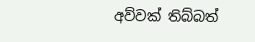අව්වක් තිබ්බත්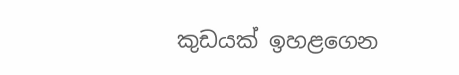කුඩයක් ඉහළගෙන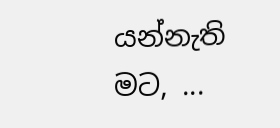යන්නැති මට, ...